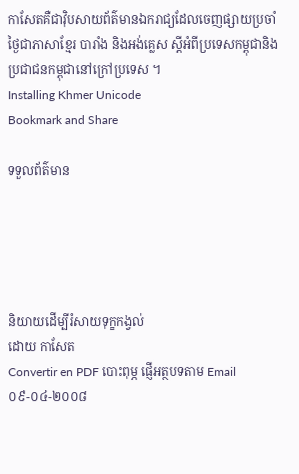កាសែតគឺជាវ៉ិបសាយព័ត៌មានឯករាជ្យដែលចេញផ្សាយប្រចាំថ្ងៃជាភាសាខ្មែរ បារាំង និងអង់គ្លេស ស្តីអំពីប្រទេសកម្ពុជានិងប្រជាជនកម្ពុជានៅក្រៅប្រទេស ។
Installing Khmer Unicode
Bookmark and Share

ទទួលព័ត៌មាន





និយាយដើម្បីរំសាយទុក្ខកង្វល់
ដោយ កាសែត
Convertir en PDF បោះពុម្ភ ផ្ញើអត្ថបទតាម Email
០៩-០៤-២០០៨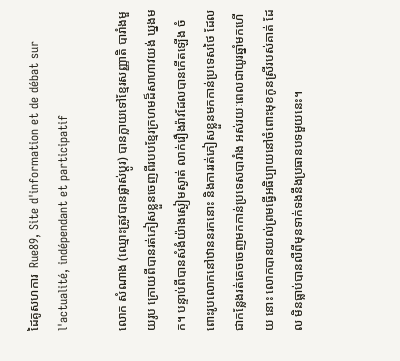ដៃគូសហការ  Rue89, Site d'information et de débat sur l'actualité, indépendant et participatif

លោក សំណាង (ឈ្មោះត្រូវបានផ្លាស់ប្តូរ) បានក្លាយទៅខ្មែរសញ្ញាតិ បារាំងមួយរូប ក្រោយពីបានរត់ភៀសខ្លួនចេញពីរបបខ្មែរក្រហមដ៏សាហាវយង់ ឃ្នងមក។ បន្ទាប់ពីបានសំងំយ៉ាងស្ងៀមស្ងាត់ លាក់រឿងរ៉ាវដែលបានកើតឡើង ចំពោះរូបលោកនៅឋាននរកនោះ និងការរត់ភៀសខ្លួនមកកាន់ប្រទេសថៃ ដែល ជាកន្លែងរត់គេចចេញមកកាន់ប្រទេសបារាំង អស់រយៈពេលជាយូរឆ្នាំមកហើយ នោះ លោកបានយល់ព្រមធ្វើអធិប្បាយនៅចំពោះមុខកូនស្រីរបស់គាត់ ដែល មិនធ្លាប់បានលឺពីមុនទាក់ទងនឹងប្រធានបទមួយនេះ។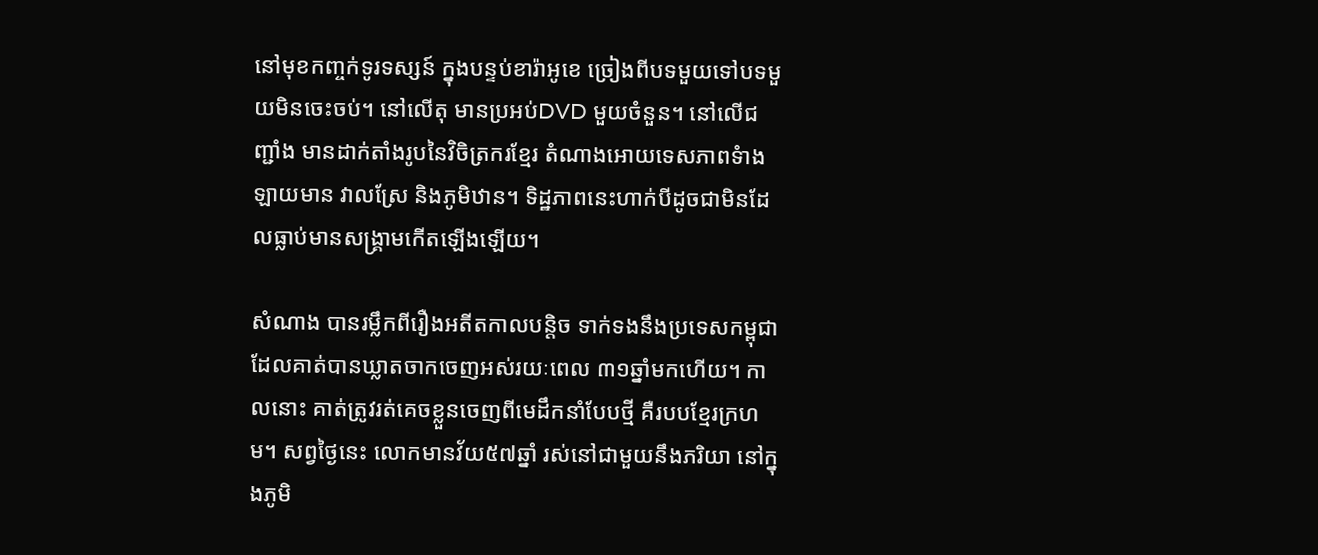នៅមុខកញ្ចក់ទូរទស្សន៍ ក្នុងបន្ទប់ខារ៉ាអូខេ ច្រៀងពីបទមួយទៅបទមួយមិនចេះចប់។ នៅលើតុ មានប្រអប់DVD មួយចំនួន។ នៅលើជញ្ជាំង មានដាក់តាំងរូបនៃវិចិត្រករខ្មែរ តំណាងអោយទេសភាពទំាងឡាយមាន វាលស្រែ និងភូមិឋាន។ ទិដ្ឋភាពនេះហាក់បីដូចជាមិនដែលធ្លាប់មានសង្រ្គាមកើតឡើងឡើយ។

សំណាង បានរម្លឹកពីរឿងអតីតកាលបន្តិច ទាក់ទងនឹងប្រទេសកម្ពុជា ដែលគាត់បានឃ្លាតចាកចេញអស់រយៈពេល ៣១ឆ្នាំមកហើយ។ កាលនោះ គាត់ត្រូវរត់គេចខ្លួនចេញពីមេដឹកនាំបែបថ្មី គឺរបបខ្មែរក្រហម។ សព្វថ្ងៃនេះ លោកមានវ័យ៥៧ឆ្នាំ រស់នៅជាមួយនឹងភរិយា នៅក្នុងភូមិ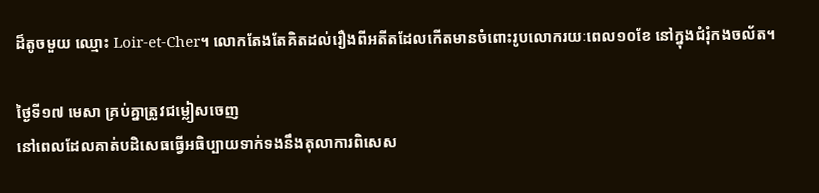ដ៏តូចមួយ ឈ្មោះ Loir-et-Cher។ លោកតែងតែគិតដល់រឿងពីអតីតដែលកើតមានចំពោះរូបលោករយៈពេល១០ខែ នៅក្នុងជំរុំកងចល័ត។

ថ្ងៃទី១៧ មេសា គ្រប់គ្នាត្រូវជម្លៀសចេញ
នៅពេលដែលគាត់បដិសេធធ្វើអធិប្បាយទាក់ទងនឹងតុលាការពិសេស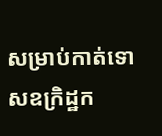សម្រាប់កាត់ទោសឧក្រិដ្ឋក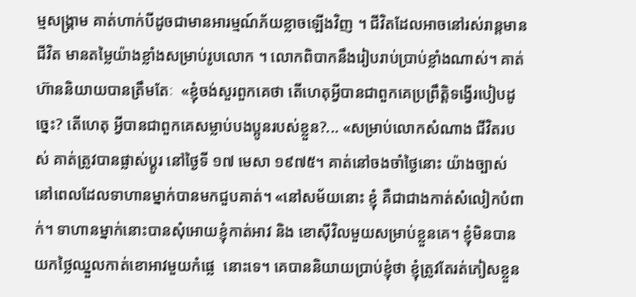ម្មសង្រ្គាម គាត់ហាក់បីដូចជាមានអារម្មណ៍ភ័យខ្លាចឡើងវិញ ។ ជីវិតដែលអាចនៅរស់រាន្តមានជីវិត មានតម្លៃយ៉ាងខ្លាំងសម្រាប់រូបលោក ។ លោកពិបាកនឹងរៀបរាប់ប្រាប់ខ្លាំងណាស់។ គាត់ហ៊ាននិយាយបានត្រឹមតែៈ  «ខ្ញុំចង់សួរពួកគេថា តើហេតុអ្វីបានជាពួកគេប្រព្រឹត្តិទង្វើរបៀបដូច្នេះ? តើហេតុ អ្វីបានជាពួកគេសម្លាប់បងប្អូនរបស់ខ្លួន?... «សម្រាប់លោកសំណាង ជីវិតរបស់ គាត់ត្រូវបានផ្លាស់ប្តូរ នៅថ្ងៃទី ១៧ មេសា ១៩៧៥។ គាត់នៅចងចាំថ្ងៃនោះ យ៉ាងច្បាស់ នៅពេលដែលទាហានម្នាក់បានមកជួបគាត់។ «នៅសម័យនោះ ខ្ញុំ គឺជាជាងកាត់សំលៀកបំពាក់។ ទាហានម្នាក់នោះបានសុំអោយខ្ញុំកាត់អាវ និង ខោស៊ីវិលមួយសម្រាប់ខ្លួនគេ។ ខ្ញុំមិនបានយកថ្លៃឈ្នួលកាត់ខោអាវមួយកំផ្លេ  នោះទេ។ គេបាននិយាយប្រាប់ខ្ញុំថា ខ្ញុំត្រូវតែរត់ភៀសខ្លួន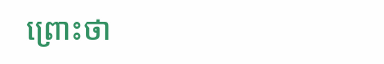ព្រោះថា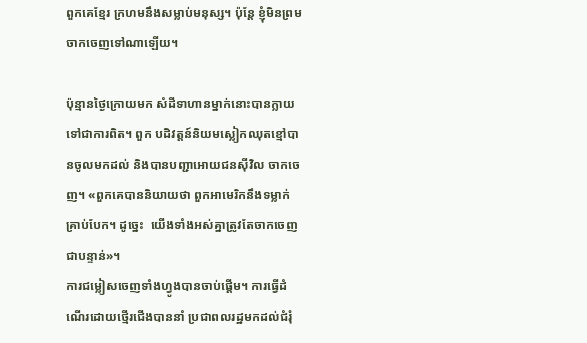ពួកគេខ្មែរ ក្រហមនឹងសម្លាប់មនុស្ស។ ប៉ុន្តែ ខ្ញុំមិនព្រមចាកចេញទៅណាឡើយ។

ប៉ុន្មានថ្ងៃក្រោយមក សំដីទាហានម្នាក់នោះបានក្លាយទៅជាការពិត។ ពួក បដិវត្តន៍និយមស្លៀកឈុតខ្មៅបានចូលមកដល់ និងបានបញ្ជាអោយជនស៊ីវិល ចាកចេញ។ «ពួកគេបាននិយាយថា ពួកអាមេរិកនឹងទម្លាក់គ្រាប់បែក។ ដូច្នេះ  យើងទាំងអស់គ្នាត្រូវតែចាកចេញជាបន្ទាន់»។
ការជម្លៀសចេញទាំងហ្វូងបានចាប់ផ្តើម។ ការធ្វើដំណើរដោយថ្មើរជើងបាននាំ ប្រជាពលរដ្ឋមកដល់ជំរុំ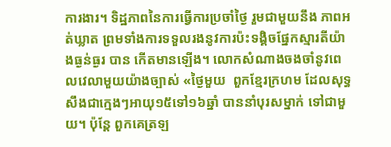ការងារ។ ទិដ្ឋភាពនៃការធ្វើការប្រចាំថ្ងៃ រួមជាមួយនឹង ភាពអត់ឃ្លាត ព្រមទាំងការទទួលរងនូវការប៉ះទង្គិចផ្នែកស្មារតីយ៉ាងធ្ងន់ធ្ងរ បាន កើតមានឡើង។ លោកសំណាងចងចាំនូវពេលវេលាមួយយ៉ាងច្បាស់ «ថ្ងៃមួយ  ពួកខ្មែរក្រហម ដែលសុទ្ធសឹងជាក្មេងៗអាយុ១៥ទៅ១៦ឆ្នាំ បាននាំបុរសម្នាក់ ទៅជាមួយ។ ប៉ុន្តែ ពួកគេត្រឡ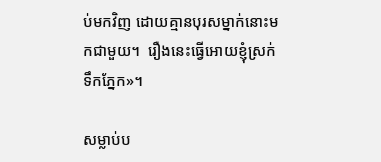ប់មកវិញ ដោយគ្មានបុរសម្នាក់នោះមកជាមួយ។  រឿងនេះធ្វើអោយខ្ញុំស្រក់ទឹកភ្នែក»។

សម្លាប់ប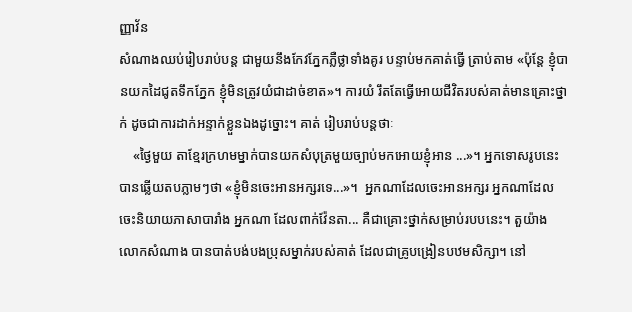ញ្ញាវ័ន
សំណាងឈប់រៀបរាប់បន្ត ជាមួយនឹងកែវភ្នែកភ្លឺថ្លាទាំងគូរ បន្ទាប់មកគាត់ធ្វើ ត្រាប់តាម «ប៉ុន្តែ ខ្ញុំបានយកដៃជូតទឹកភ្នែក ខ្ញុំមិនត្រូវយំជាដាច់ខាត»។ ការយំ រឹតតែធ្វើអោយជីវិតរបស់គាត់មានគ្រោះថ្នាក់ ដូចជាការដាក់អន្ទាក់ខ្លួនឯងដូច្នោះ។ គាត់ រៀបរាប់បន្តថាៈ
    «ថ្ងៃមួយ តាខ្មែរក្រហមម្នាក់បានយកសំបុត្រមួយច្បាប់មកអោយខ្ញុំអាន ...»។ អ្នកទោសរូបនេះបានឆ្លើយតបភ្លាមៗថា «ខ្ញុំមិនចេះអានអក្សរទេ...»។  អ្នកណាដែលចេះអានអក្សរ អ្នកណាដែលចេះនិយាយភាសាបារាំង អ្នកណា ដែលពាក់វ៉ែនតា... គឺជាគ្រោះថ្នាក់សម្រាប់របបនេះ។ តួយ៉ាង លោកសំណាង បានបាត់បង់បងប្រុសម្នាក់របស់គាត់ ដែលជាគ្រូបង្រៀនបឋមសិក្សា។ នៅ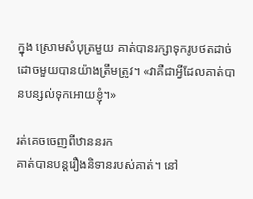ក្នុង ស្រោមសំបុត្រមួយ គាត់បានរក្សាទុករូបថតដាច់ដោចមួយបានយ៉ាងត្រឹមត្រូវ។ «វាគឺជាអ្វីដែលគាត់បានបន្សល់ទុកអោយខ្ញុំ។»

រត់គេចចេញពីឋាននរក
គាត់បានបន្តរឿងនិទានរបស់គាត់។ នៅ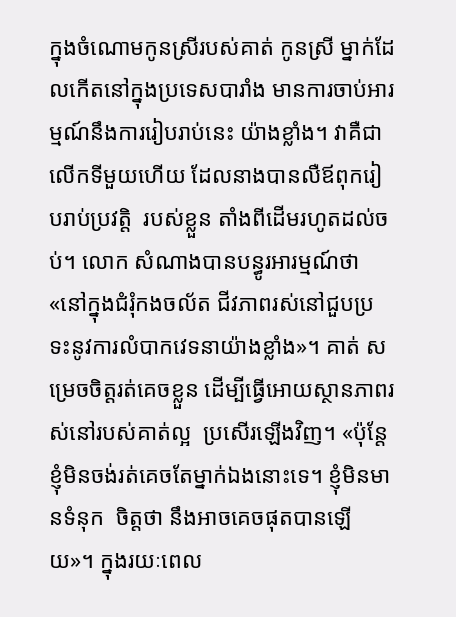ក្នុងចំណោមកូនស្រីរបស់គាត់ កូនស្រី ម្នាក់ដែលកើតនៅក្នុងប្រទេសបារាំង មានការចាប់អារម្មណ៍នឹងការរៀបរាប់នេះ យ៉ាងខ្លាំង។ វាគឺជាលើកទីមួយហើយ ដែលនាងបានលឺឪពុករៀបរាប់ប្រវត្តិ  របស់ខ្លួន តាំងពីដើមរហូតដល់ចប់។ លោក សំណាងបានបន្ធូរអារម្មណ៍ថា  «នៅក្នុងជំរុំកងចល័ត ជីវភាពរស់នៅជួបប្រទះនូវការលំបាកវេទនាយ៉ាងខ្លាំង»។ គាត់ សម្រេចចិត្តរត់គេចខ្លួន ដើម្បីធ្វើអោយស្ថានភាពរស់នៅរបស់គាត់ល្អ  ប្រសើរឡើងវិញ។ «ប៉ុន្តែ ខ្ញុំមិនចង់រត់គេចតែម្នាក់ឯងនោះទេ។ ខ្ញុំមិនមានទំនុក  ចិត្តថា នឹងអាចគេចផុតបានឡើយ»។ ក្នុងរយៈពេល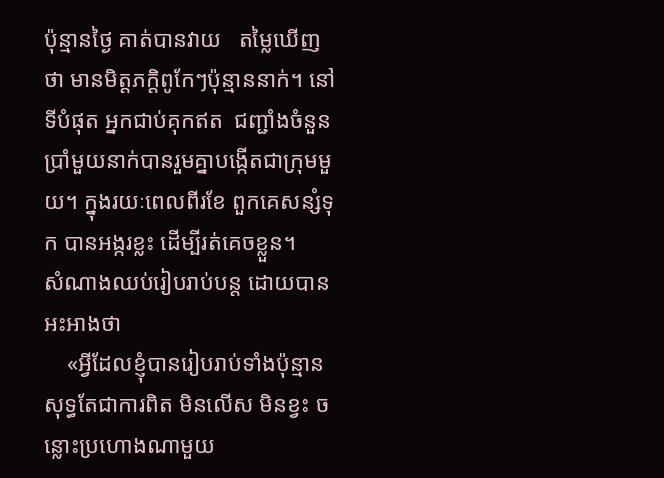ប៉ុន្មានថ្ងៃ គាត់បានវាយ   តម្លៃឃើញថា មានមិត្តភក្តិពូកែៗប៉ុន្មាននាក់។ នៅទីបំផុត អ្នកជាប់គុកឥត  ជញ្ជាំងចំនួនប្រាំមួយនាក់បានរួមគ្នាបង្កើតជាក្រុមមួយ។ ក្នុងរយៈពេលពីរខែ ពួកគេសន្សំទុក បានអង្ករខ្លះ ដើម្បីរត់គេចខ្លួន។
សំណាងឈប់រៀបរាប់បន្ត ដោយបានអះអាងថា
    «អ្វីដែលខ្ញុំបានរៀបរាប់ទាំងប៉ុន្មាន សុទ្ធតែជាការពិត មិនលើស មិនខ្វះ ចន្លោះប្រហោងណាមួយ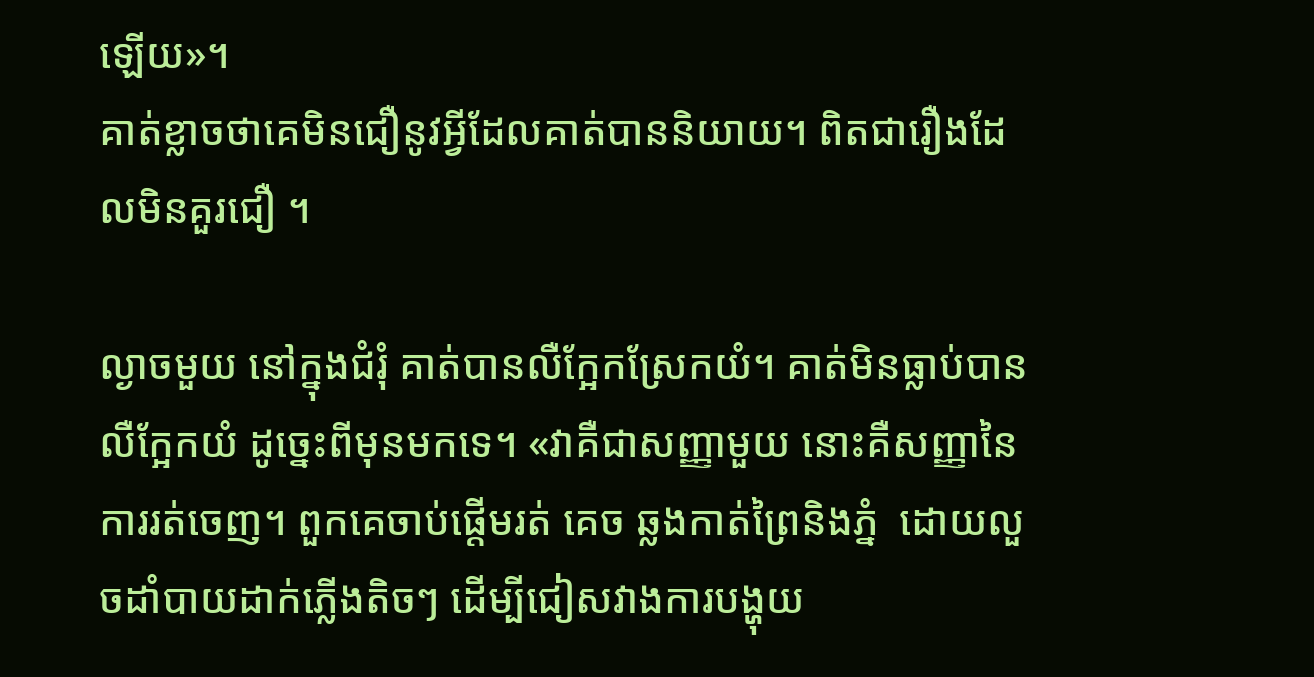ឡើយ»។
គាត់ខ្លាចថាគេមិនជឿនូវអ្វីដែលគាត់បាននិយាយ។ ពិតជារឿងដែលមិនគួរជឿ ។

ល្ងាចមួយ នៅក្នុងជំរុំ គាត់បានលឺក្អែកស្រែកយំ។ គាត់មិនធ្លាប់បានលឺក្អែកយំ ដូច្នេះពីមុនមកទេ។ «វាគឺជាសញ្ញាមួយ នោះគឺសញ្ញានៃការរត់ចេញ។ ពួកគេចាប់ផ្តើមរត់ គេច ឆ្លងកាត់ព្រៃនិងភ្នំ  ដោយលួចដាំបាយដាក់ភ្លើងតិចៗ ដើម្បីជៀសវាងការបង្ហុយ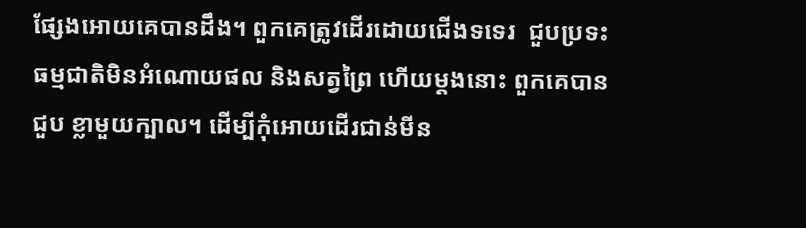ផ្សែងអោយគេបានដឹង។ ពួកគេត្រូវដើរដោយជើងទទេរ  ជួបប្រទះធម្មជាតិមិនអំណោយផល និងសត្វព្រៃ ហើយម្តងនោះ ពួកគេបានជួប ខ្លាមួយក្បាល។ ដើម្បីកុំអោយដើរជាន់មីន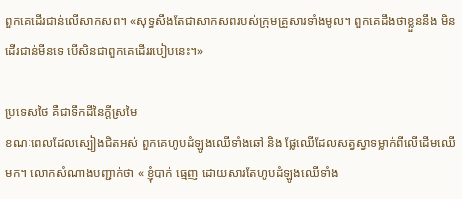ពួកគេដើរជាន់លើសាកសព។ «សុទ្ធសឹងតែជាសាកសពរបស់ក្រុមគ្រួសារទាំងមូល។ ពួកគេដឹងថាខ្លួននឹង មិនដើរជាន់មីនទេ បើសិនជាពួកគេដើររបៀបនេះ។»

ប្រទេសថៃ គឺជាទឹកដីនៃក្តីស្រមៃ
ខណៈពេលដែលស្បៀងជិតអស់ ពួកគេហូបដំឡូងឈើទាំងឆៅ និង ផ្លែឈើដែលសត្វស្វាទម្លាក់ពីលើដើមឈើមក។ លោកសំណាងបញ្ជាក់ថា « ខ្ញុំបាក់ ធ្មេញ ដោយសារតែហូបដំឡូងឈើទាំង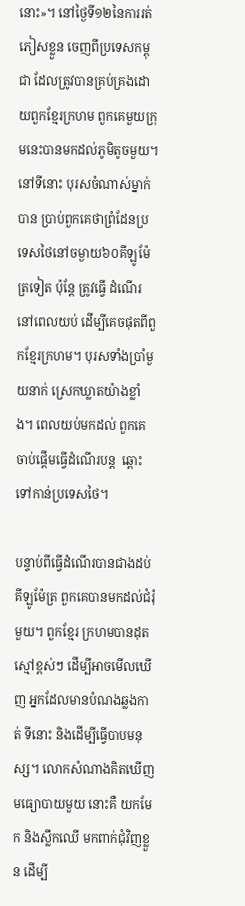នោះ»។ នៅថ្ងៃទី១២នៃការរត់ភៀសខ្លួន ចេញពីប្រទេសកម្ពុជា ដែលត្រូវបានគ្រប់គ្រងដោយពួកខ្មែរក្រហម ពួកគេមួយក្រុមនេះបានមកដល់ភូមិតូចមួយ។ នៅទីនោះ បុរសចំណាស់ម្នាក់បាន ប្រាប់ពួកគេថាព្រំដែនប្រទេសថៃនៅចម្ងាយ៦០គីឡូម៉ែត្រទៀត ប៉ុន្តែ ត្រូវធ្វើ ដំណើរនៅពេលយប់ ដើម្បីគេចផុតពីពួកខ្មែរក្រហម។ បុរសទាំងប្រាំមួយនាក់ ស្រេកឃ្លាតយ៉ាងខ្លាំង។ ពេលយប់មកដល់ ពួកគេចាប់ផ្តើមធ្វើដំណើរបន្ត  ឆ្ពោះទៅកាន់ប្រទេសថៃ។

បន្ទាប់ពីធ្វើដំណើរបានជាងដប់គីឡូម៉ែត្រ ពួកគេបានមកដល់ជំរុំមួយ។ ពួកខ្មែរ ក្រហមបានដុតស្មៅខ្ពស់ៗ ដើម្បីអាចមើលឃើញ អ្នកដែលមានបំណងឆ្លងកាត់ ទីនោះ និងដើម្បីធ្វើបាបមនុស្ស។ លោកសំណាងគិតឃើញមធ្យោបាយមួយ នោះគឺ យកមែក និងស្លឹកឈើ មកពាក់ជុំវិញខ្លួន ដើម្បី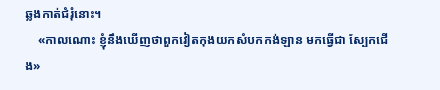ឆ្លងកាត់ជំរុំនោះ។
    «កាលណោះ ខ្ញុំនឹងឃើញថាពួកវៀតកុងយកសំបកកង់ឡាន មកធ្វើជា ស្បែកជើង»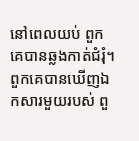នៅពេលយប់ ពួកគេបានឆ្លងកាត់ជំរុំ។ ពួកគេបានឃើញឯកសារមួយរបស់ ពួ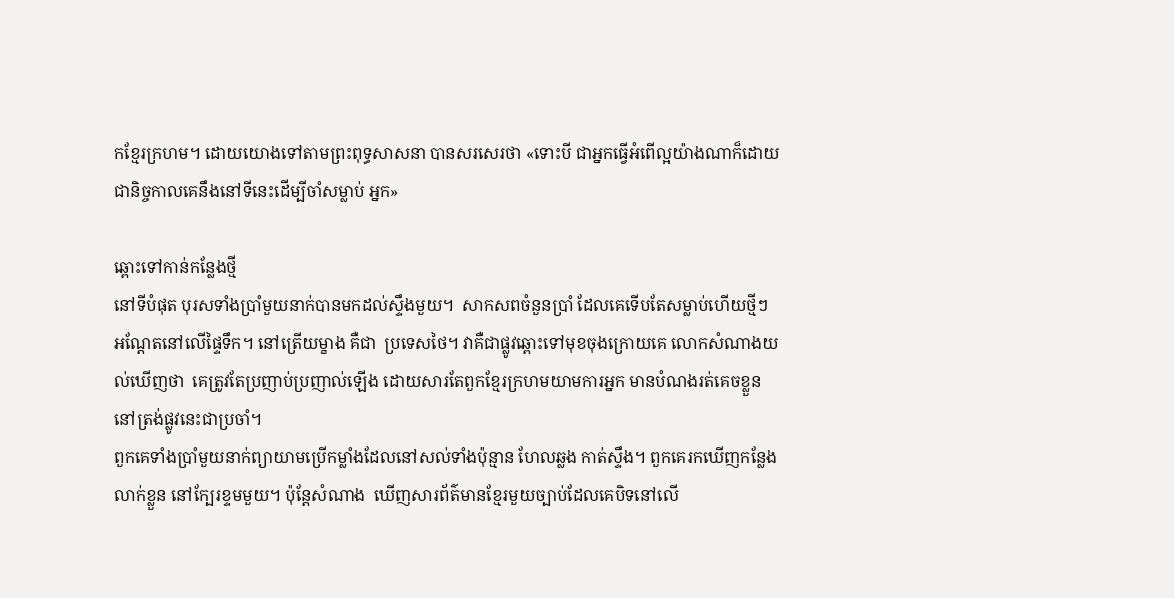កខ្មែរក្រហម។ ដោយយោងទៅតាមព្រះពុទ្ធសាសនា បានសរសេរថា «ទោះបី ជាអ្នកធ្វើអំពើល្អយ៉ាងណាក៏ដោយ ជានិច្ចកាលគេនឹងនៅទីនេះដើម្បីចាំសម្លាប់ អ្នក»

ឆ្ពោះទៅកាន់កន្លែងថ្មី
នៅទីបំផុត បុរសទាំងប្រាំមួយនាក់បានមកដល់ស្ទឹងមួយ។  សាកសពចំនួនប្រាំ ដែលគេទើបតែសម្លាប់ហើយថ្មីៗ អណ្តែតនៅលើផ្ទៃទឹក។ នៅត្រើយម្ខាង គឺជា  ប្រទេសថៃ។ វាគឺជាផ្លូវឆ្ពោះទៅមុខចុងក្រោយគេ លោកសំណាងយល់ឃើញថា  គេត្រូវតែប្រញាប់ប្រញាល់ឡើង ដោយសារតែពួកខ្មែរក្រហមយាមការអ្នក មានបំណងរត់គេចខ្លួន នៅត្រង់ផ្លូវនេះជាប្រចាំ។
ពួកគេទាំងប្រាំមួយនាក់ព្យាយាមប្រើកម្លាំងដែលនៅសល់ទាំងប៉ុន្មាន ហែលឆ្លង កាត់ស្ទឹង។ ពួកគេរកឃើញកន្លែងលាក់ខ្លួន នៅក្បែរខ្ទមមួយ។ ប៉ុន្តែសំណាង  ឃើញសារព័ត៌មានខ្មែរមួយច្បាប់ដែលគេបិទនៅលើ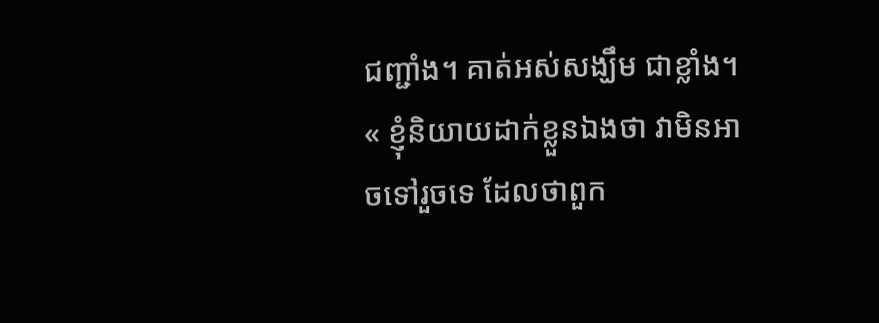ជញ្ជាំង។ គាត់អស់សង្ឃឹម ជាខ្លាំង។ « ខ្ញុំនិយាយដាក់ខ្លួនឯងថា វាមិនអាចទៅរួចទេ ដែលថាពួក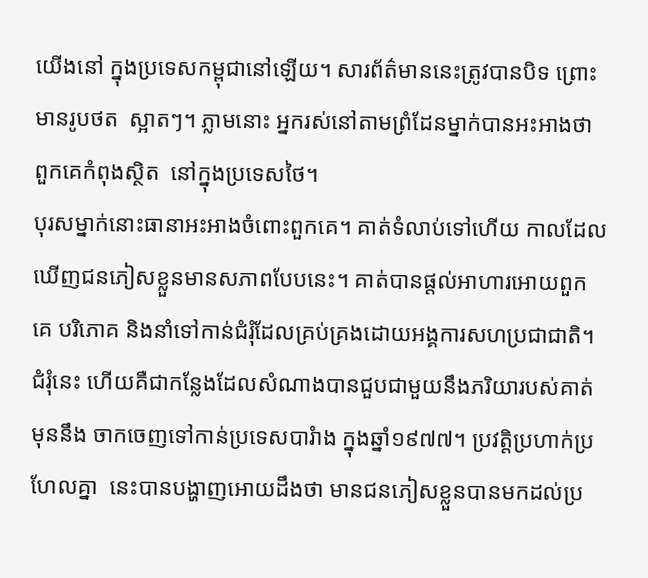យើងនៅ ក្នុងប្រទេសកម្ពុជានៅឡើយ។ សារព័ត៌មាននេះត្រូវបានបិទ ព្រោះមានរូបថត  ស្អាតៗ។ ភ្លាមនោះ អ្នករស់នៅតាមព្រំដែនម្នាក់បានអះអាងថា ពួកគេកំពុងស្ថិត  នៅក្នុងប្រទេសថៃ។
បុរសម្នាក់នោះធានាអះអាងចំពោះពួកគេ។ គាត់ទំលាប់ទៅហើយ កាលដែល ឃើញជនភៀសខ្លួនមានសភាពបែបនេះ។ គាត់បានផ្តល់អាហារអោយពួកគេ បរិភោគ និងនាំទៅកាន់ជំរុំដែលគ្រប់គ្រងដោយអង្គការសហប្រជាជាតិ។ ជំរុំនេះ ហើយគឺជាកន្លែងដែលសំណាងបានជួបជាមួយនឹងភរិយារបស់គាត់ មុននឹង ចាកចេញទៅកាន់ប្រទេសបារំាង ក្នុងឆ្នាំ១៩៧៧។ ប្រវត្តិប្រហាក់ប្រហែលគ្នា  នេះបានបង្ហាញអោយដឹងថា មានជនភៀសខ្លួនបានមកដល់ប្រ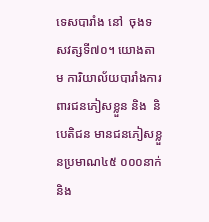ទេសបារាំង នៅ  ចុងទសវត្សទី៧០។ យោងតាម ការិយាល័យបារាំងការពារជនភៀសខ្លួន និង  និបេតិជន មានជនភៀសខ្លួនប្រមាណ៤៥ ០០០នាក់ និង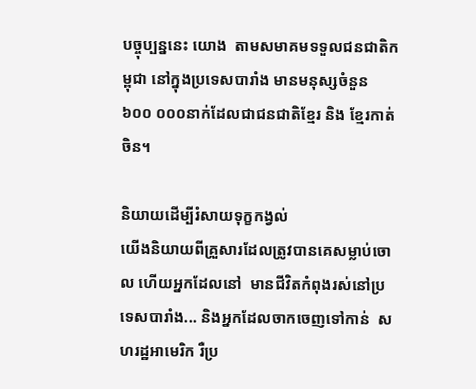បច្ចុប្បន្ននេះ យោង  តាមសមាគមទទួលជនជាតិកម្ពុជា នៅក្នុងប្រទេសបារាំង មានមនុស្សចំនួន ៦០០ ០០០នាក់ដែលជាជនជាតិខ្មែរ និង ខ្មែរកាត់ចិន។

និយាយដើម្បីរំសាយទុក្ខកង្វល់
យើងនិយាយពីគ្រួសារដែលត្រូវបានគេសម្លាប់ចោល ហើយអ្នកដែលនៅ  មានជីវិតកំពុងរស់នៅប្រទេសបារាំង... និងអ្នកដែលចាកចេញទៅកាន់  សហរដ្ឋអាមេរិក រឺប្រ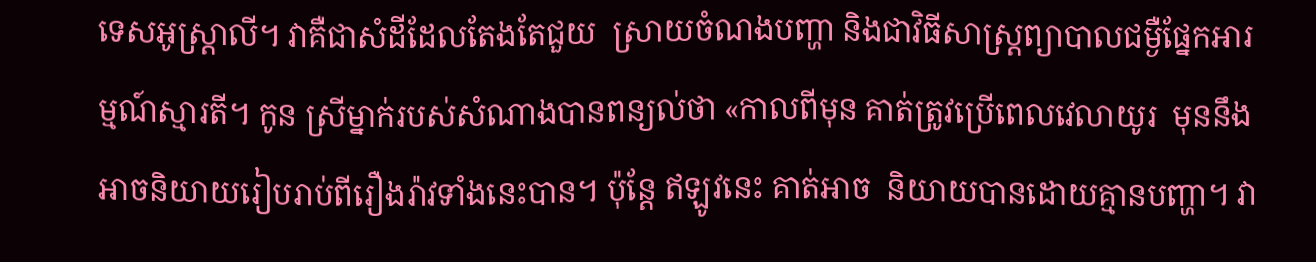ទេសអូស្រ្តាលី។ វាគឺជាសំដីដែលតែងតែជួយ  ស្រាយចំណងបញ្ហា និងជាវិធីសាស្រ្តព្យាបាលជម្ងឺផ្នែកអារម្មណ៍ស្មារតី។ កូន ស្រីម្នាក់របស់សំណាងបានពន្យល់ថា «កាលពីមុន គាត់ត្រូវប្រើពេលវេលាយូរ  មុននឹងអាចនិយាយរៀបរាប់ពីរឿងរ៉ាវទាំងនេះបាន។ ប៉ុន្តែ ឥឡូវនេះ គាត់អាច  និយាយបានដោយគ្មានបញ្ហា។ វា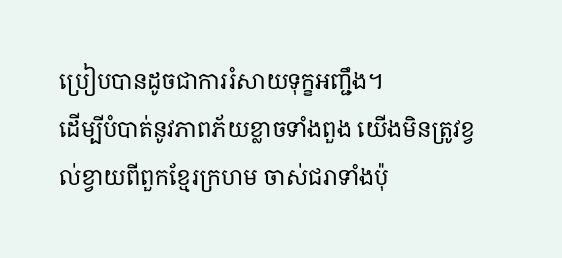ប្រៀបបានដូចជាការរំសាយទុក្ខអញ្ជឹង។
ដើម្បីបំបាត់នូវភាពភ័យខ្លាចទាំងពួង យើងមិនត្រូវខ្វល់ខ្វាយពីពួកខ្មែរក្រហម ចាស់ជរាទាំងប៉ុ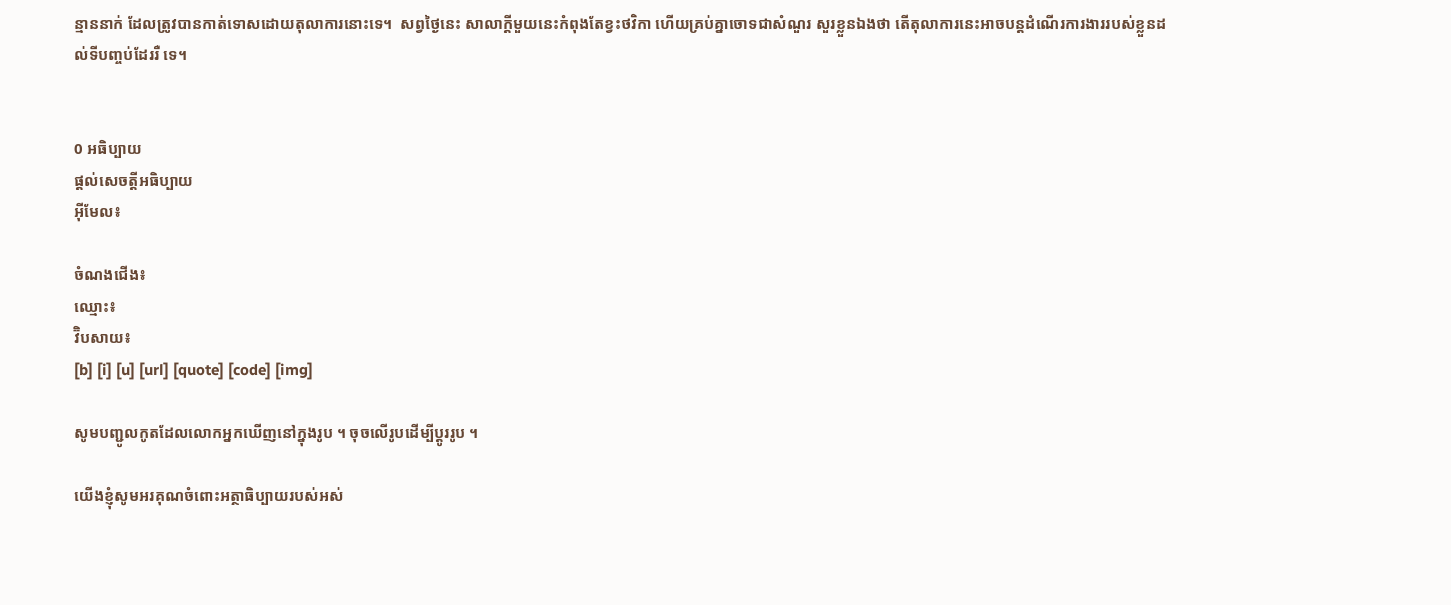ន្មាននាក់ ដែលត្រូវបានកាត់ទោសដោយតុលាការនោះទេ។  សព្វថ្ងៃនេះ សាលាក្តីមួយនេះកំពុងតែខ្វះថវិកា ហើយគ្រប់គ្នាចោទជាសំណួរ សួរខ្លួនឯងថា តើតុលាការនេះអាចបន្តដំណើរការងាររបស់ខ្លួនដល់ទីបញ្ចប់ដែររឺ ទេ។


0 អធិប្បាយ
ផ្តល់សេចត្តីអធិប្បាយ
អ៊ីមែល៖

ចំណងជើង៖
ឈ្មោះ៖
វ៊ិបសាយ៖
[b] [i] [u] [url] [quote] [code] [img]

សូមបញ្ជូលកូតដែលលោកអ្នកឃើញនៅក្នុងរូប ។ ចុចលើរូបដើម្បីប្តូររូប ។

យើងខ្ញុំសូមអរគុណចំពោះអត្ថាធិប្បាយរបស់អស់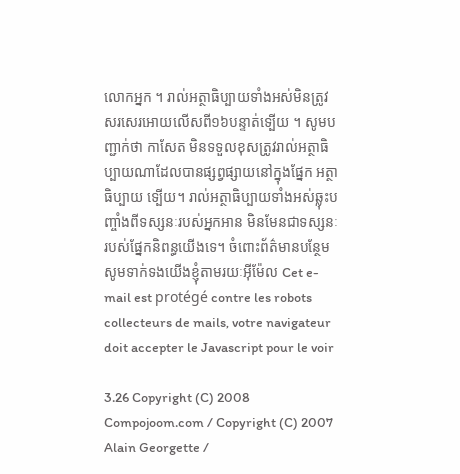លោកអ្នក ។ រាល់អត្ថាធិប្បាយទាំងអស់មិនត្រូវសរសេរអោយលើសពី១៦បន្ទាត់ទ្បើយ ។ សូមបញ្ជាក់ថា កាសែត មិនទទួលខុសត្រូវរាល់អត្ថាធិប្បាយណាដែលបានផ្សព្វផ្សាយនៅក្នុងផ្នែក អត្ថាធិប្បាយ ទ្បើយ។ រាល់អត្ថាធិប្បាយទាំងអស់ឆ្លុះបញ្ចាំងពីទស្សនៈរបស់អ្នកអាន មិនមែនជាទស្សនៈរបស់ផ្នែកនិពន្ធយើងទេ។ ចំពោះព័ត៌មានបន្ថែមសូមទាក់ទងយើងខ្ញុំតាមរយៈអ៊ីម៉ែល Cet e-mail est protégé contre les robots collecteurs de mails, votre navigateur doit accepter le Javascript pour le voir

3.26 Copyright (C) 2008 Compojoom.com / Copyright (C) 2007 Alain Georgette /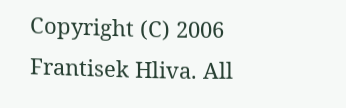Copyright (C) 2006 Frantisek Hliva. All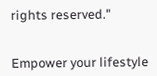rights reserved."


Empower your lifestyle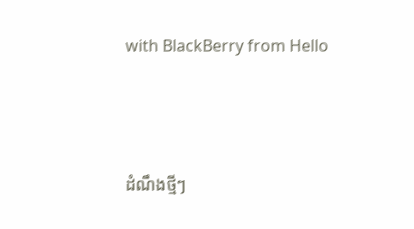with BlackBerry from Hello




ដំណឹងថ្មីៗ